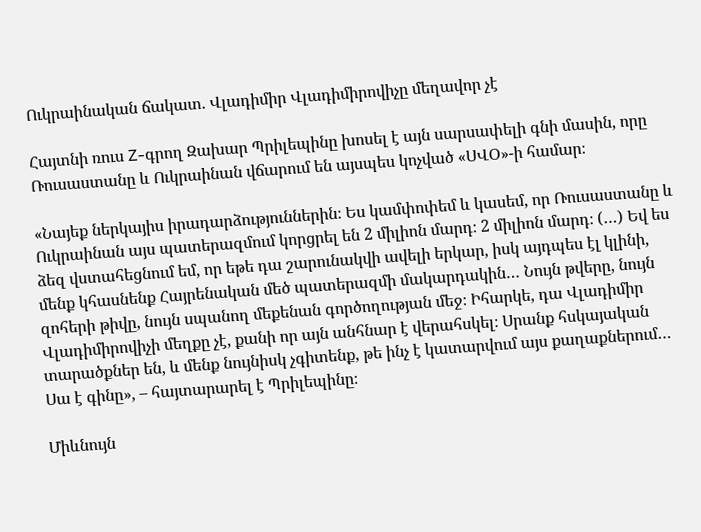Ուկրաինական ճակատ. Վլադիմիր Վլադիմիրովիչը մեղավոր չէ

Հայտնի ռուս Z-գրող Զախար Պրիլեպինը խոսել է այն սարսափելի գնի մասին, որը Ռուսաստանը և Ուկրաինան վճարում են այսպես կոչված «ՍՎՕ»-ի համար։

«Նայեք ներկայիս իրադարձություններին։ Ես կամփոփեմ և կասեմ, որ Ռուսաստանը և Ուկրաինան այս պատերազմում կորցրել են 2 միլիոն մարդ։ 2 միլիոն մարդ։ (…) Եվ ես ձեզ վստահեցնում եմ, որ եթե դա շարունակվի ավելի երկար, իսկ այդպես էլ կլինի, մենք կհասնենք Հայրենական մեծ պատերազմի մակարդակին… Նույն թվերը, նույն զոհերի թիվը, նույն սպանող մեքենան գործողության մեջ։ Իհարկե, դա Վլադիմիր Վլադիմիրովիչի մեղքը չէ, քանի որ այն անհնար է վերահսկել։ Սրանք հսկայական տարածքներ են, և մենք նույնիսկ չգիտենք, թե ինչ է կատարվում այս քաղաքներում… Սա է գինը», – հայտարարել է Պրիլեպինը։

Միևնույն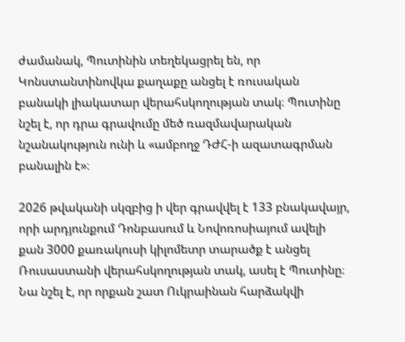ժամանակ, Պուտինին տեղեկացրել են, որ Կոնստանտինովկա քաղաքը անցել է ռուսական բանակի լիակատար վերահսկողության տակ։ Պուտինը նշել է, որ դրա գրավումը մեծ ռազմավարական նշանակություն ունի և «ամբողջ ԴԺՀ-ի ազատագրման բանալին է»։

2026 թվականի սկզբից ի վեր գրավվել է 133 բնակավայր, որի արդյունքում Դոնբասում և Նովոռոսիայում ավելի քան 3000 քառակուսի կիլոմետր տարածք է անցել Ռուսաստանի վերահսկողության տակ, ասել է Պուտինը։ Նա նշել է, որ որքան շատ Ուկրաինան հարձակվի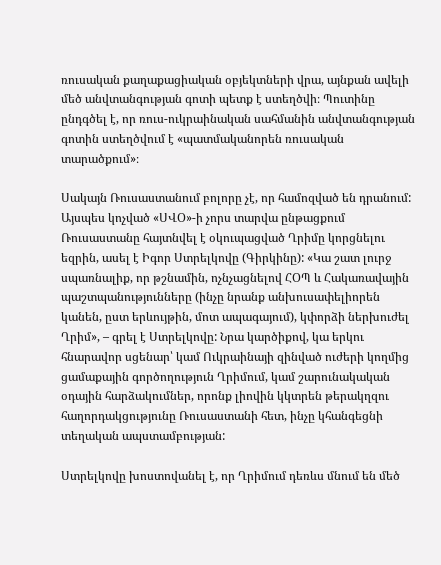ռուսական քաղաքացիական օբյեկտների վրա, այնքան ավելի մեծ անվտանգության գոտի պետք է ստեղծվի։ Պուտինը ընդգծել է, որ ռուս-ուկրաինական սահմանին անվտանգության գոտին ստեղծվում է «պատմականորեն ռուսական տարածքում»։

Սակայն Ռուսաստանում բոլորը չէ, որ համոզված են դրանում: Այսպես կոչված «ՍՎՕ»-ի չորս տարվա ընթացքում Ռուսաստանը հայտնվել է օկուպացված Ղրիմը կորցնելու եզրին, ասել է Իգոր Ստրելկովը (Գիրկինը): «Կա շատ լուրջ սպառնալիք, որ թշնամին, ոչնչացնելով ՀՕՊ և Հակառավային պաշտպանությունները (ինչը նրանք անխուսափելիորեն կանեն, ըստ երևույթին, մոտ ապագայում), կփորձի ներխուժել Ղրիմ», – գրել է Ստրելկովը: Նրա կարծիքով, կա երկու հնարավոր սցենար՝ կամ Ուկրաինայի զինված ուժերի կողմից ցամաքային գործողություն Ղրիմում, կամ շարունակական օդային հարձակումներ, որոնք լիովին կկտրեն թերակղզու հաղորդակցությունը Ռուսաստանի հետ, ինչը կհանգեցնի տեղական ապստամբության:

Ստրելկովը խոստովանել է, որ Ղրիմում դեռևս մնում են մեծ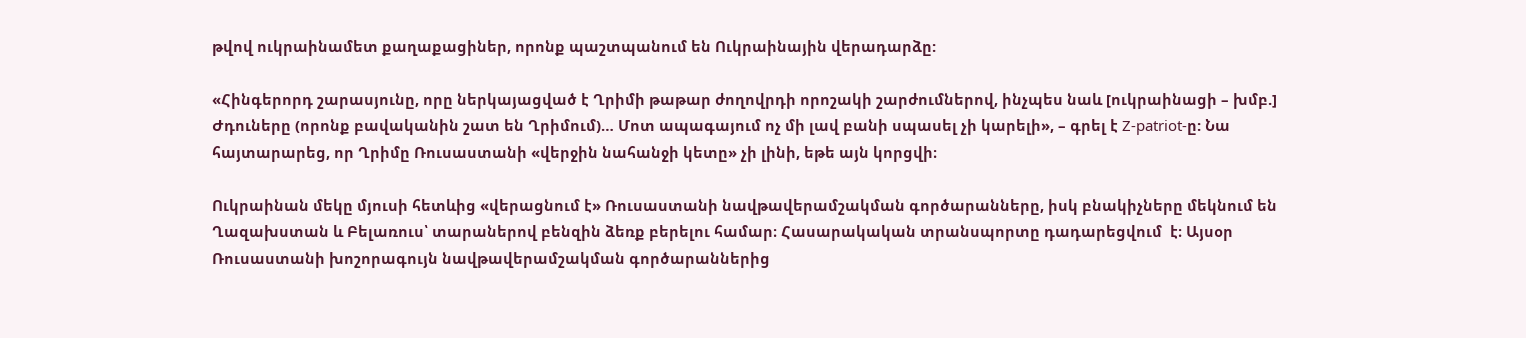թվով ուկրաինամետ քաղաքացիներ, որոնք պաշտպանում են Ուկրաինային վերադարձը:

«Հինգերորդ շարասյունը, որը ներկայացված է Ղրիմի թաթար ժողովրդի որոշակի շարժումներով, ինչպես նաև [ուկրաինացի – խմբ.] Ժդուները (որոնք բավականին շատ են Ղրիմում)… Մոտ ապագայում ոչ մի լավ բանի սպասել չի կարելի», – գրել է Z-patriot-ը: Նա հայտարարեց, որ Ղրիմը Ռուսաստանի «վերջին նահանջի կետը» չի լինի, եթե այն կորցվի։

Ուկրաինան մեկը մյուսի հետևից «վերացնում է» Ռուսաստանի նավթավերամշակման գործարանները, իսկ բնակիչները մեկնում են Ղազախստան և Բելառուս՝ տարաներով բենզին ձեռք բերելու համար։ Հասարակական տրանսպորտը դադարեցվում  է։ Այսօր Ռուսաստանի խոշորագույն նավթավերամշակման գործարաններից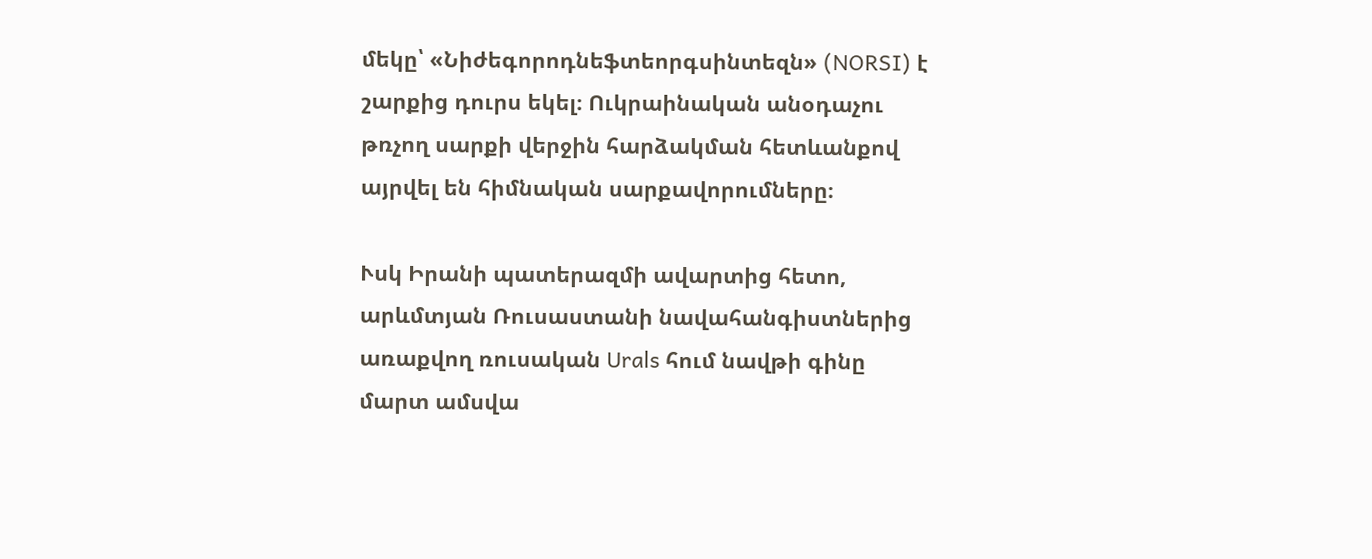մեկը՝ «Նիժեգորոդնեֆտեորգսինտեզն» (NORSI) է շարքից դուրս եկել։ Ուկրաինական անօդաչու թռչող սարքի վերջին հարձակման հետևանքով այրվել են հիմնական սարքավորումները։

Ւսկ Իրանի պատերազմի ավարտից հետո, արևմտյան Ռուսաստանի նավահանգիստներից առաքվող ռուսական Urals հում նավթի գինը մարտ ամսվա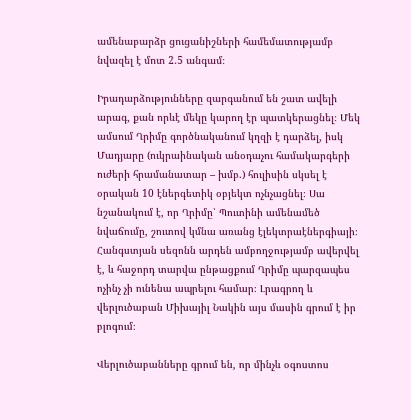ամենաբարձր ցուցանիշների համեմատությամբ նվազել է մոտ 2.5 անգամ։

Իրադարձությունները զարգանում են շատ ավելի արագ, քան որևէ մեկը կարող էր պատկերացնել։ Մեկ ամսում Ղրիմը գործնականում կղզի է դարձել, իսկ Մադյարը (ուկրաինական անօդաչու համակարգերի ուժերի հրամանատար – խմբ.) հուլիսին սկսել է օրական 10 էներգետիկ օբյեկտ ոչնչացնել։ Սա նշանակում է, որ Ղրիմը՝ Պուտինի ամենամեծ նվաճումը, շուտով կմնա առանց էլեկտրաէներգիայի։ Հանգստյան սեզոնն արդեն ամբողջությամբ ավերվել է, և հաջորդ տարվա ընթացքում Ղրիմը պարզապես ոչինչ չի ունենա ապրելու համար։ Լրագրող և վերլուծաբան Միխայիլ Նակին այս մասին գրում է իր բլոգում։

Վերլուծաբանները գրում են, որ մինչև օգոստոս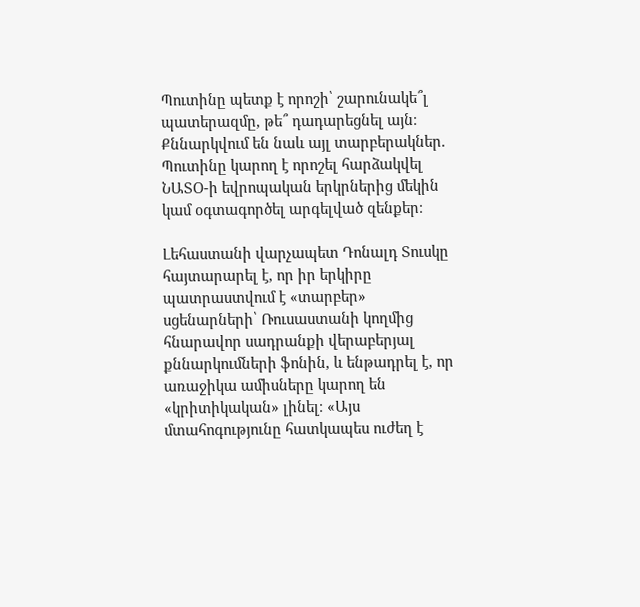Պուտինը պետք է որոշի՝ շարունակե՞լ պատերազմը, թե՞ դադարեցնել այն։ Քննարկվում են նաև այլ տարբերակներ. Պուտինը կարող է որոշել հարձակվել ՆԱՏՕ-ի եվրոպական երկրներից մեկին կամ օգտագործել արգելված զենքեր։

Լեհաստանի վարչապետ Դոնալդ Տուսկը հայտարարել է, որ իր երկիրը պատրաստվում է «տարբեր» սցենարների՝ Ռուսաստանի կողմից հնարավոր սադրանքի վերաբերյալ քննարկումների ֆոնին, և ենթադրել է, որ առաջիկա ամիսները կարող են «կրիտիկական» լինել։ «Այս մտահոգությունը հատկապես ուժեղ է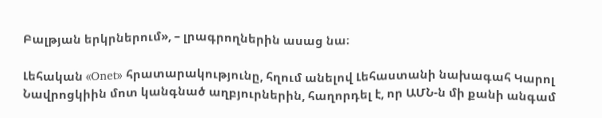Բալթյան երկրներում», – լրագրողներին ասաց նա։

Լեհական «Onet» հրատարակությունը, հղում անելով Լեհաստանի նախագահ Կարոլ Նավրոցկիին մոտ կանգնած աղբյուրներին, հաղորդել է, որ ԱՄՆ-ն մի քանի անգամ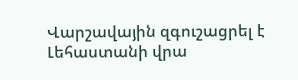Վարշավային զգուշացրել է Լեհաստանի վրա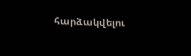հարձակվելու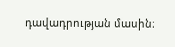դավադրության մասին։